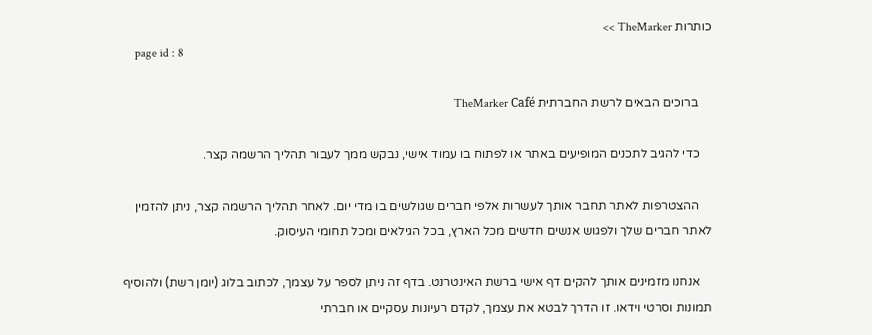כותרות TheMarker >>
    page id : 8

    ברוכים הבאים לרשת החברתית TheMarker Café

    כדי להגיב לתכנים המופיעים באתר או לפתוח בו עמוד אישי, נבקש ממך לעבור תהליך הרשמה קצר.

    ההצטרפות לאתר תחבר אותך לעשרות אלפי חברים שגולשים בו מדי יום. לאחר תהליך הרשמה קצר, ניתן להזמין לאתר חברים שלך ולפגוש אנשים חדשים מכל הארץ, בכל הגילאים ומכל תחומי העיסוק.

    אנחנו מזמינים אותך להקים דף אישי ברשת האינטרנט. בדף זה ניתן לספר על עצמך, לכתוב בלוג (יומן רשת) ולהוסיף תמונות וסרטי וידאו. זו הדרך לבטא את עצמך, לקדם רעיונות עסקיים או חברתי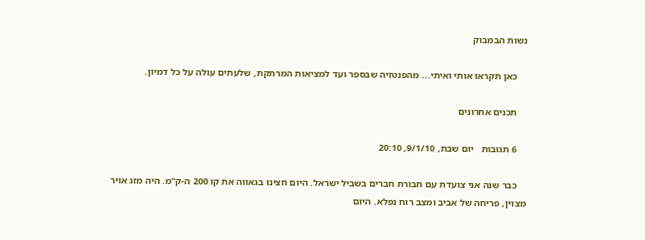נשות הבמבוק

    כאן תקראו אותי ואיתי... מהפנטזיה שבספר ועד למציאות המרתקת, שלעתים עולה על כל דמיון.

    תכנים אחרונים

    6 תגובות   יום שבת, 9/1/10, 20:10

    כבר שנה אני צועדת עם חבורת חברים בשביל ישראל. היום חצינו בגאווה את קו 200 ה-ק"מ. היה מזג אויר מצוין, פריחה של אביב ומצב רוח נפלא. היום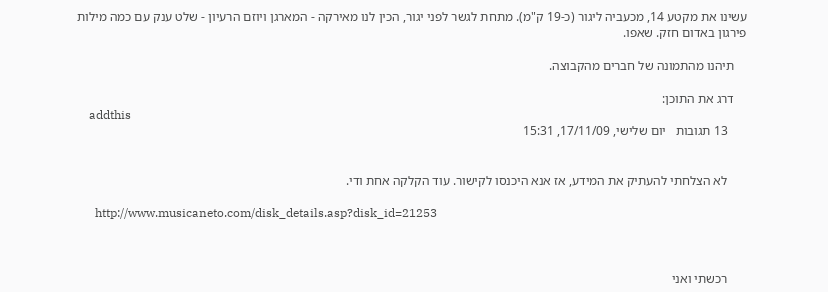עשינו את מקטע 14, מכעביה ליגור (כ-19 ק"מ). מתחת לגשר לפני יגור, הכין לנו מאירקה - המארגן ויוזם הרעיון - שלט ענק עם כמה מילות פירגון באדום חזק. שאפו.

    תיהנו מהתמונה של חברים מהקבוצה.

    דרג את התוכן:
    addthis
      13 תגובות   יום שלישי, 17/11/09, 15:31


      לא הצלחתי להעתיק את המידע, אז אנא היכנסו לקישור. עוד הקלקה אחת ודי.

      http://www.musicaneto.com/disk_details.asp?disk_id=21253



      רכשתי ואני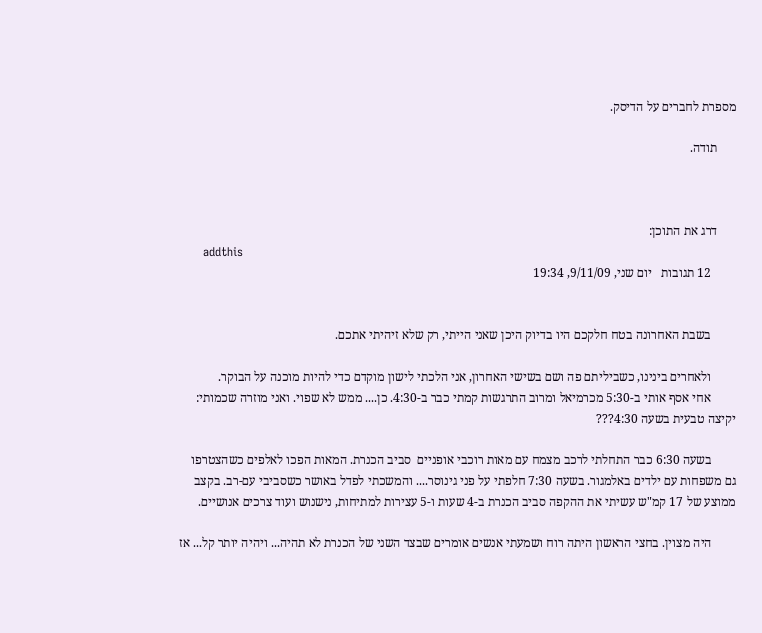מספרת לחברים על הדיסק.

      תודה.



      דרג את התוכן:
      addthis
        12 תגובות   יום שני, 9/11/09, 19:34


        בשבת האחרונה בטח חלקכם היו בדיוק היכן שאני הייתי, רק שלא זיהיתי אתכם.

        ולאחרים בינינו, כשביליתם פה ושם בשישי האחרון, אני הלכתי לישון מוקדם כדי להיות מוכנה על הבוקר.
        אחי אסף אותי ב-5:30 מכרמיאל ומרוב התרגשות קמתי כבר ב-4:30. כן.... ממש לא שפוי. ואני מוזרה שכמותי: יקיצה טבעית בשעה 4:30???

        בשעה 6:30 כבר התחלתי לרכב מצמח עם מאות רוכבי אופניים  סביב הכנרת. המאות הפכו לאלפים כשהצטרפו גם משפחות עם ילדים באלמגור. בשעה 7:30 חלפתי על פני גינוסר.... והמשכתי לפדל באושר כשסביבי עם-רב. בקצב ממוצע של 17 קמ"ש עשיתי את ההקפה סביב הכנרת ב-4 שעות ו-5 עצירות למתיחות, נישנוש ועוד צרכים אנושיים.

        היה מצוין. בחצי הראשון היתה רוח ושמעתי אנשים אומרים שבצד השני של הכנרת לא תהיה... ויהיה יותר קל... אז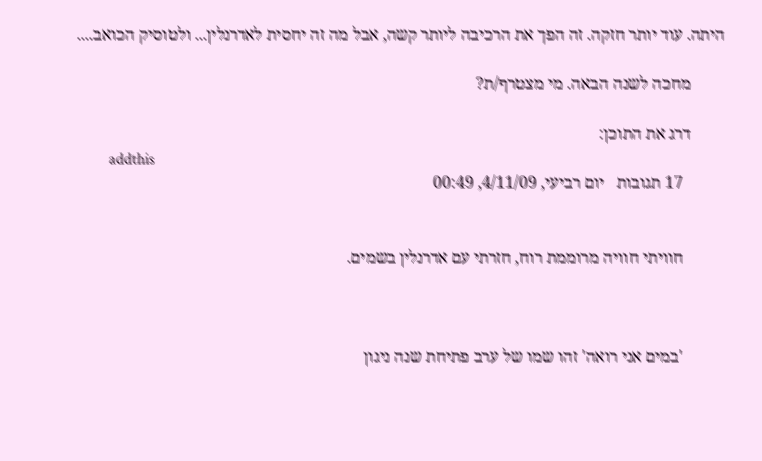היתה. עוד יותר חזקה. זה הפך את הרכיבה ליותר קשה, אבל מה זה יחסית לאדרנלין... ולטוסיק הכואב....

        מחכה לשנה הבאה. מי מצטרף/ת?

        דרג את התוכן:
        addthis
          17 תגובות   יום רביעי, 4/11/09, 00:49


          חוויתי חוויה מרוממת רוח, חזרתי עם אדרנלין בשמים.



          'במים אני רואה' זהו שמו של ערב פתיחת שנה ניגון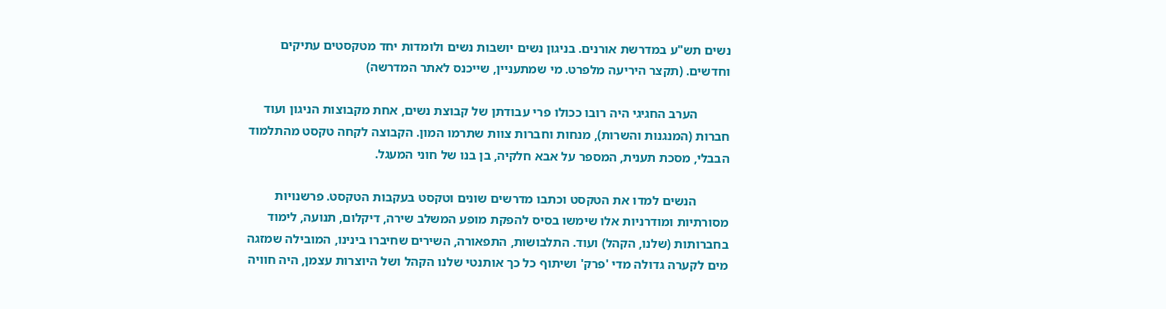נשים תש"ע במדרשת אורנים. בניגון נשים יושבות נשים ולומדות יחד מטקסטים עתיקים וחדשים. (תקצר היריעה מלפרט. מי שמתעניין, שייכנס לאתר המדרשה)

          הערב החגיגי היה רובו ככולו פרי עבודתן של קבוצת נשים, אחת מקבוצות הניגון ועוד חברות (המנגנות והשרות), מנחות וחברות צוות שתרמו המון. הקבוצה לקחה טקסט מהתלמוד הבבלי, מסכת תענית, המספר על אבא חלקיה, בן בנו של חוני המעגל.

          הנשים למדו את הטקסט וכתבו מדרשים שונים וטקסט בעקבות הטקסט. פרשנויות מסורתיות ומודרניות אלו שימשו בסיס להפקת מופע המשלב שירה, דיקלום, תנועה, לימוד בחברותות (שלנו, הקהל) ועוד. התלבושות, התפאורה, השירים שחיברו בינינו, המובילה שמזגה מים לקערה גדולה מדי 'פרק' ושיתוף כל כך אותנטי שלנו הקהל ושל היוצרות עצמן, היה חוויה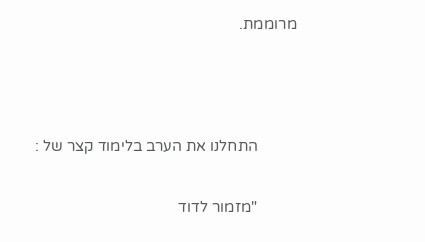מרוממת.



          התחלנו את הערב בלימוד קצר של :

          "מזמור לדוד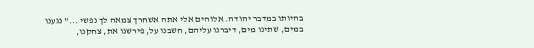בהיותו במדבר יהודה. אלוהים אלי אתה אשחרך צמאה לך נפשי ..." נגענו במים, שתינו מים, דיברנו עליהם, חשבנו על, פירשנו את, צחקנו,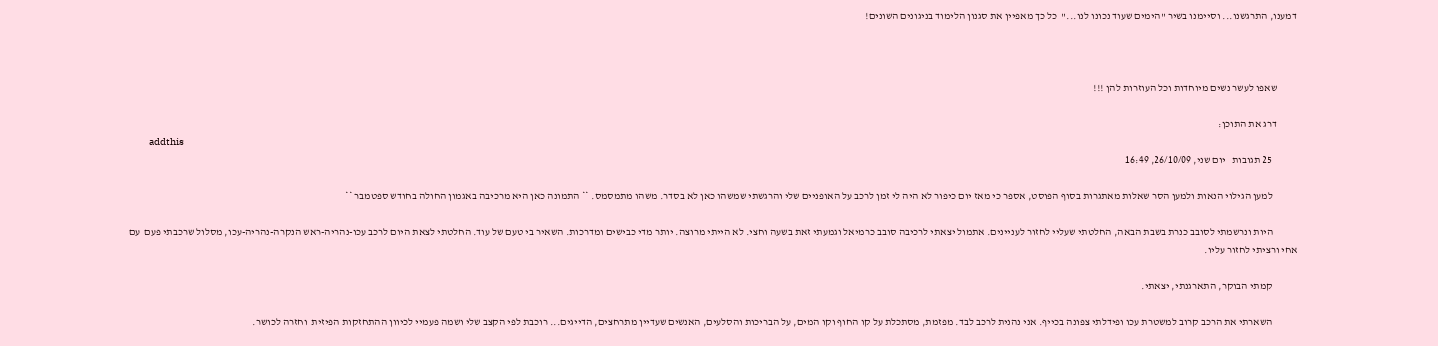דמענו, התרגשנו... וסיימנו בשיר "הימים שעוד נכונו לנו..."  כל כך מאפיין את סגנון הלימוד בניגונים השונים!



          שאפו לעשר נשים מיוחדות וכל העוזרות להן !!!

          דרג את התוכן:
          addthis
            25 תגובות   יום שני, 26/10/09, 16:49

            למען הגילוי הנאות ולמען הסר שאלות מאתגרות בסוף הפוסט, אספר כי מאז יום כיפור לא היה לי זמן לרכב על האופניים שלי והרגשתי שמשהו כאן לא בסדר. משהו מתמסמס. ** התמונה כאן היא מרכיבה באגמון החולה בחודש ספטמבר **

            היות ונרשמתי לסובב כנרת בשבת הבאה, החלטתי שעליי לחזור לעניינים. אתמול יצאתי לרכיבה סובב כרמיאל וגמעתי זאת בשעה וחצי. לא הייתי מרוצה. יותר מדי כבישים ומדרכות. השאיר בי טעם של עוד. החלטתי לצאת היום לרכב עכו-נהריה-ראש הנקרה-נהריה-עכו, מסלול שרכבתי פעם  עם אחי ורציתי לחזור עליו.

            קמתי הבוקר, התארגנתי, יצאתי.

            השארתי את הרכב קרוב למשטרת עכו ופידלתי צפונה בכייף. אני נהנית לרכב לבד. מפזמת, מסתכלת על קו החוף וקו המים, על הבריכות והסלעים, האנשים שעדיין מתרחצים, הדייגים... רוכבת לפי הקצב שלי ושמה פעמיי לכיוון ההתחזקות הפיזית  וחזרה לכושר.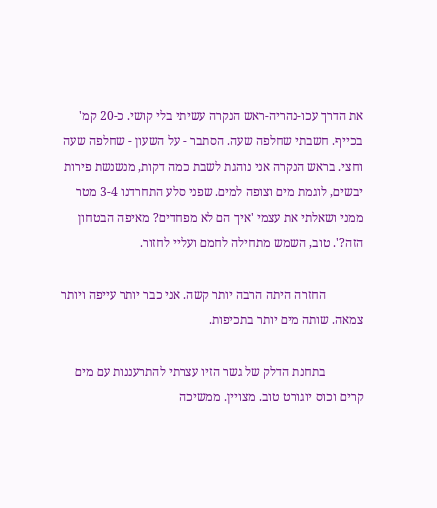את הדרך עכו-נהריה-ראש הנקרה עשיתי בלי קושי. כ-20 קמ' בכייף. חשבתי שחלפה שעה. הסתבר - על השעון - שחלפה שעה וחצי. בראש הנקרה אני נוהגת לשבת כמה דקות, מנשנשת פירות יבשים, לוגמת מים וצופה למים. שפני סלע התחרדנו 3-4 מטר ממני ושאלתי את עצמי 'איך הם לא מפחדים? מאיפה הבטחון הזה?'. טוב, השמש מתחילה לחמם ועליי לחזור.

            החזרה היתה הרבה יותר קשה. אני כבר יותר עייפה ויותר צמאה. שותה מים יותר בתכיפות.

            בתחנת הדלק של גשר הזיו עצרתי להתרעננות עם מים קרים וכוס יוגורט טוב. מצויין. ממשיכה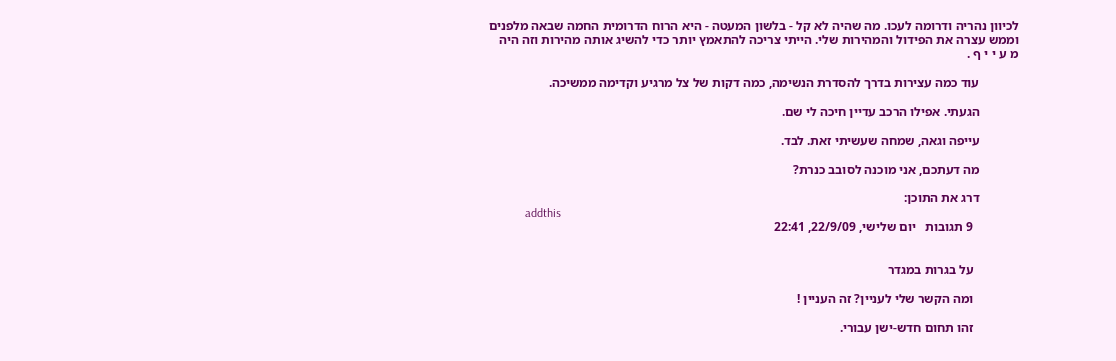לכיוון נהריה ודרומה לעכו. מה שהיה לא קל - בלשון המעטה - היא הרוח הדרומית החמה שבאה מלפנים וממש עצרה את הפידול והמהירות שלי. הייתי צריכה להתאמץ יותר כדי להשיג אותה מהירות וזה היה מ ע י י ף .

            עוד כמה עצירות בדרך להסדרת הנשימה, כמה דקות של צל מרגיע וקדימה ממשיכה.

            הגעתי. אפילו הרכב עדיין חיכה לי שם.

            עייפה וגאה, שמחה שעשיתי זאת. לבד.

            מה דעתכם, אני מוכנה לסובב כנרת?

            דרג את התוכן:
            addthis
              9 תגובות   יום שלישי, 22/9/09, 22:41


              על בגרות במגדר

              ומה הקשר שלי לעניין? זה העניין !

              זהו תחום חדש-ישן עבורי.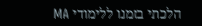הלכתי בזמנו ללימודי MA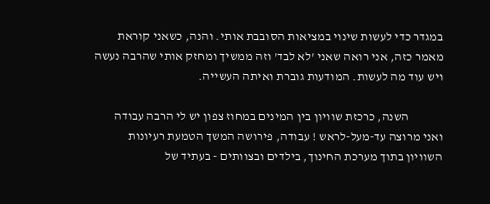במגדר כדי לעשות שינוי במציאות הסובבת אותי. והנה, כשאני קוראת מאמר כזה, אני רואה שאני 'לא לבד' וזה ממשיך ומחזק אותי שהרבה נעשה ויש עוד מה לעשות. המודעות גוברת ואיתה העשייה.

              השנה, כרכזת שוויון בין המינים במחוז צפון יש לי הרבה עבודה ואני מרוצה עד-מעל-לראש ! עבודה, פירושה המשך הטמעת רעיונות השוויון בתוך מערכת החינוך, בילדים ובצוותים - בעתיד של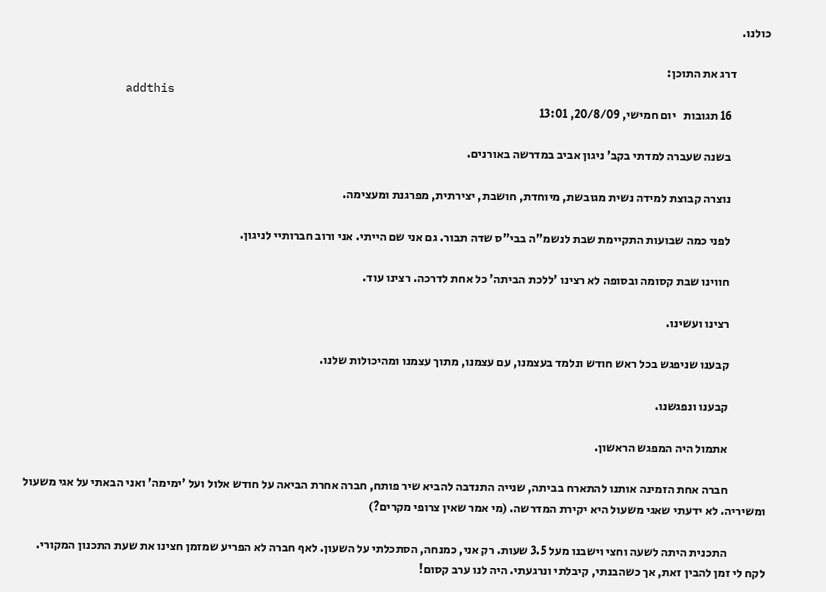כולנו.

              דרג את התוכן:
              addthis
                16 תגובות   יום חמישי, 20/8/09, 13:01

                בשנה שעברה למדתי בקב' ניגון אביב במדרשה באורנים.

                נוצרה קבוצת למידה נשית מגובשת, מיוחדת, חושבת, יצירתית, מפרגנת ומעצימה.

                לפני כמה שבועות התקיימת שבת לנשמ"ה בבי"ס שדה תבור. גם אני שם הייתי. אני ורוב חברותיי לניגון.

                חווינו שבת קסומה ובסופה לא רצינו 'ללכת הביתה' כל אחת לדרכה. רצינו עוד.

                רצינו ועשינו.

                קבענו שניפגש בכל ראש חודש ונלמד בעצמנו, עם עצמנו, מתוך עצמנו ומהיכולות שלנו.

                קבענו ונפגשנו.

                אתמול היה המפגש הראשון.

                חברה אחת הזמינה אותנו להתארח בביתה, שנייה התנדבה להביא שיר פותח, חברה אחרת הביאה על חודש אלול ועל 'ימימה' ואני הבאתי על אגי משעול ומשיריה. לא ידעתי שאגי משעול היא יקירת המדרשה. (מי אמר שאין צרופי מקרים?)

                התכנית היתה לשעה וחצי וישבנו מעל 3.5 שעות. רק אני, כמנחה, הסתכלתי על השעון. לאף חברה לא הפריע שמזמן חצינו את שעת התכנון המקורי. לקח לי זמן להבין זאת, אך כשהבנתי, קיבלתי ונרגעתי. היה לנו ערב קסום!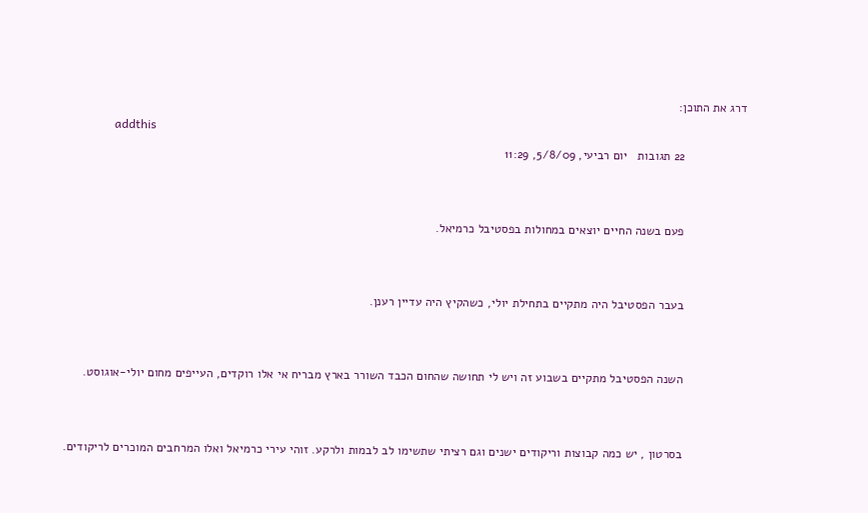דרג את התוכן:
                addthis
                  22 תגובות   יום רביעי, 5/8/09, 11:29


                  פעם בשנה החיים יוצאים במחולות בפסטיבל כרמיאל.


                  בעבר הפסטיבל היה מתקיים בתחילת יולי, כשהקיץ היה עדיין רענן.


                  השנה הפסטיבל מתקיים בשבוע זה ויש לי תחושה שהחום הכבד השורר בארץ מבריח אי אלו רוקדים, העייפים מחום יולי-אוגוסט.


                  בסרטון , יש כמה קבוצות וריקודים ישנים וגם רציתי שתשימו לב לבמות ולרקע. זוהי עירי כרמיאל ואלו המרחבים המוכרים לריקודים.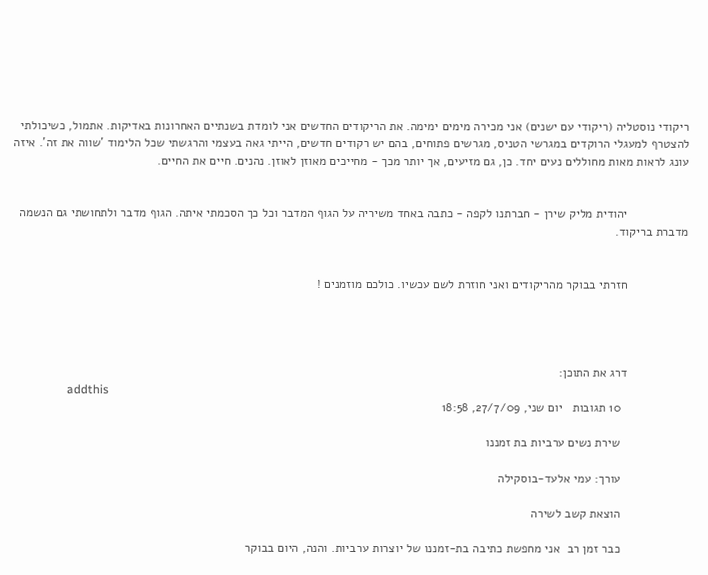ריקודי נוסטליה (ריקודי עם ישנים) אני מכירה מימים ימימה. את הריקודים החדשים אני לומדת בשנתיים האחרונות באדיקות. אתמול, כשיכולתי להצטרף למעגלי הרוקדים במגרשי הטניס, מגרשים פתוחים, בהם יש רקודים חדשים, הייתי גאה בעצמי והרגשתי שכל הלימוד 'שווה את זה'. איזה עונג לראות מאות מחוללים נעים יחד. כן, גם מזיעים, אך יותר מכך - מחייכים מאוזן לאוזן. נהנים. חיים את החיים.


                  יהודית מליק שירן - חברתנו לקפה - כתבה באחד משיריה על הגוף המדבר וכל כך הסכמתי איתה. הגוף מדבר ולתחושתי גם הנשמה מדברת בריקוד.


                  חזרתי בבוקר מהריקודים ואני חוזרת לשם עכשיו. כולכם מוזמנים !




                  דרג את התוכן:
                  addthis
                    10 תגובות   יום שני, 27/7/09, 18:58

                    שירת נשים ערביות בת זמננו

                    עורך: עמי אלעד-בוסקילה

                    הוצאת קשב לשירה

                    כבר זמן רב  אני מחפשת כתיבה בת-זמננו של יוצרות ערביות. והנה, היום בבוקר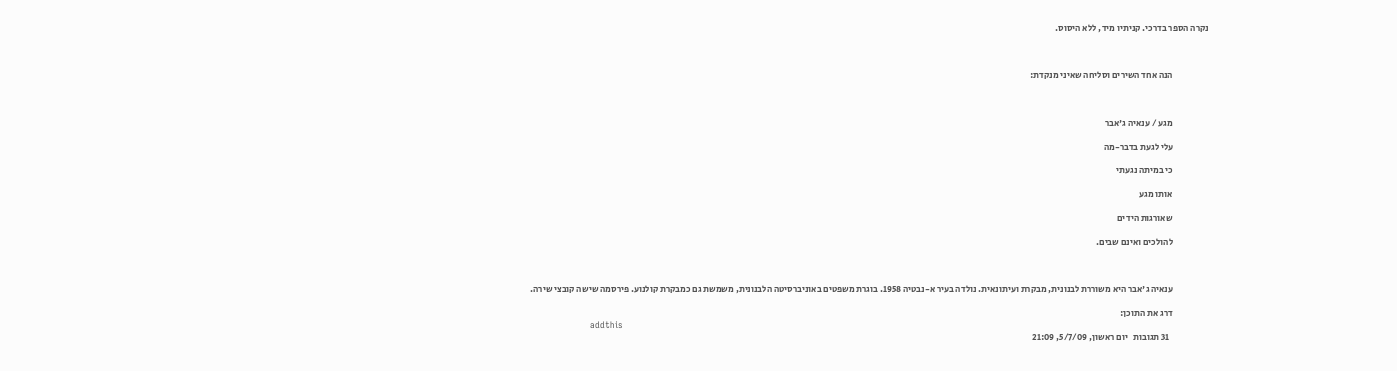נקרה הספר בדרכי. קניתיו מיד, ללא היסוס.



                    הנה אחד השירים וסליחה שאיני מנקדת:



                    מגע / ענאיה ג'אבר

                    עלי לגעת בדבר-מה

                    כי במיתה נגעתי

                    אותו מגע

                    שאורגות הידים

                    להולכים ואינם שבים.



                    ענאיה ג'אבר היא משוררת לבנונית, מבקרת ועיתונאית. נולדה בעיר א-נבטיה 1958. בוגרת משפטים באוניברסיטה הלבנונית, משמשת גם כמבקרת קולנוע. פירסמה שישה קובצי שירה.

                    דרג את התוכן:
                    addthis
                      31 תגובות   יום ראשון, 5/7/09, 21:09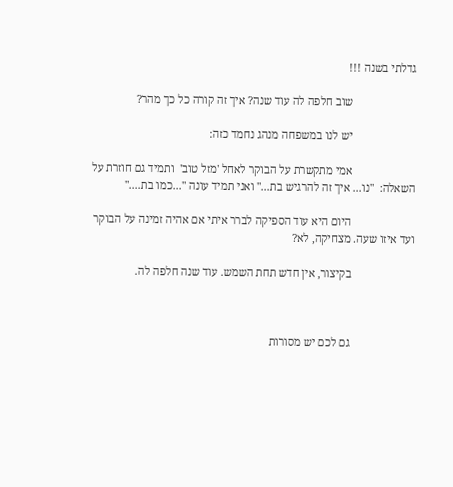גדלתי בשנה !!!

                      שוב חלפה לה עוד שנה? איך זה קורה כל כך מהר?

                      יש לנו במשפחה מנהג נחמד כזה:

                      אמי מתקשרת על הבוקר לאחל 'מזל טוב'  ותמיד גם חוזרת על השאלה:  "נו... איך זה להרגיש בת..." ואני תמיד עונה "...כמו בת...."

                      היום היא עוד הספיקה לברר איתי אם אהיה זמינה על הבוקר ועד איזו שעה. מצחיקה, לא?

                      בקיצור, אין חדש תחת השמש. עוד שנה חלפה לה.



                      גם לכם יש מסורות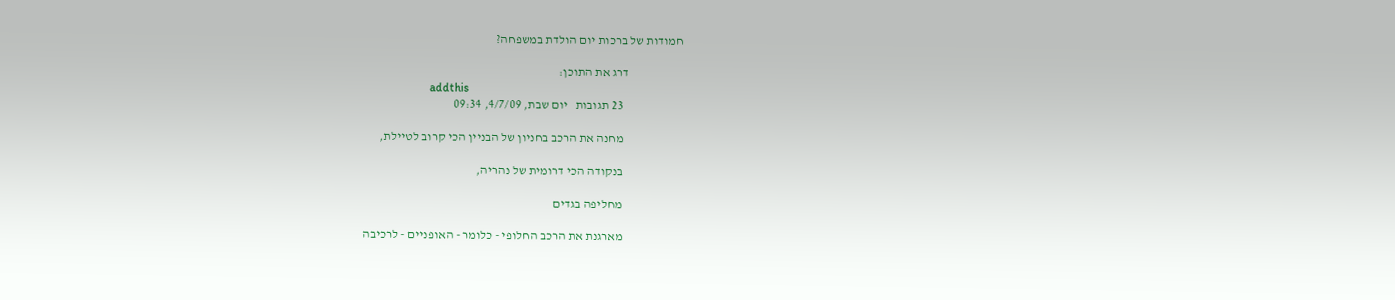חמודות של ברכות יום הולדת במשפחה?

                      דרג את התוכן:
                      addthis
                        23 תגובות   יום שבת, 4/7/09, 09:34

                        מחנה את הרכב בחניון של הבניין הכי קרוב לטיילת,

                        בנקודה הכי דרומית של נהריה,

                        מחליפה בגדים

                        מארגנת את הרכב החלופי - כלומר - האופניים - לרכיבה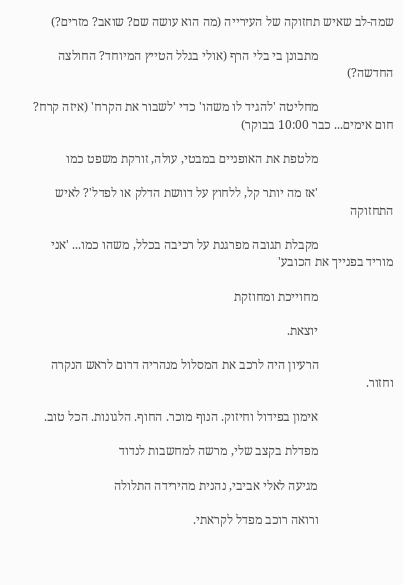שמה-לב שאיש תחזוקה של העירייה (מה הוא עושה שם? שואב? מזרים?)

                        מתבונן בי בלי הרף (אולי בגלל הטייץ המיוחד? החולצה החדשה?)

                        מחליטה 'להגיד לו משהו' כדי 'לשבור את הקרח' (איזה קרח? חום אימים... כבר 10:00 בבוקר)

                        מלטפת את האופניים במבטי, עולה, זורקת משפט כמו

                        'אז מה יותר קל, ללחוץ על דוושת הדלק או לפדל'? לאיש התחזוקה

                        מקבלת תגובה מפרגנת על רכיבה בכלל, משהו כמו... 'אני מוריד בפנייך את הכובע'

                        מחוייכת ומחוזקת

                        יוצאת.

                        הרעיון היה לרכב את המסלול מנהריה דרום לראש הנקרה וחזור.

                        אימון בפידול וחיזוק. הנוף מוכר. החוף. הלגונות. הכל טוב.

                        מפדלת בקצב שלי, מרשה למחשבות לנדוד

                        מגיעה לאלי אביבי, נהנית מהירידה התלולה

                        ורואה רוכב מפדל לקראתי.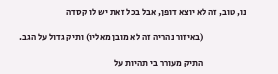נו, טוב, זה לא יוצא דופן, אבל בכל זאת יש לו קסדה

                        (באיזור נהריה זה לא מובן מאליו) ותיק גדול על הגב.

                        התיק מעורר בי תהיות על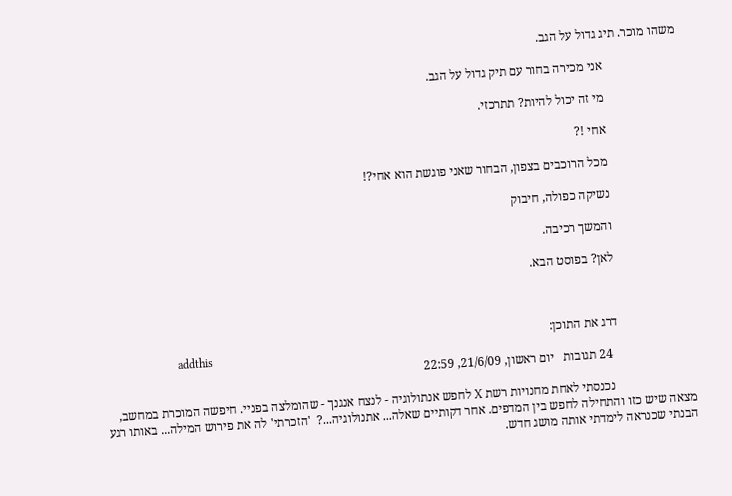משהו מוכר. תיג גדול על הגב.

                        אני מכירה בחור עם תיק גדול על הגב.

                        מי זה יכול להיות? תתרכזי.

                        אחי !?

                        מכל הרוכבים בצפון, הבחור שאני פוגשת הוא אחי?!

                        נשיקה כפולה, חיבוק

                        והמשך רכיבה.

                        לאן? בפוסט הבא.



                        דרג את התוכן:
                        addthis
                          24 תגובות   יום ראשון, 21/6/09, 22:59

                          נכנסתי לאחת מחנויות רשת X לחפש אנתולוגיה - לנצח אנגנך - שהומלצה בפניי. חיפשה המוכרת במחשב, מצאה שיש כזו והתחילה לחפש בין המדפים. אחר דקותיים שאלה... אתנולוגיה...?  'הזכרתי' לה את פירוש המילה... באותו רגע הבנתי שכנראה לימדתי אותה מושג חדש.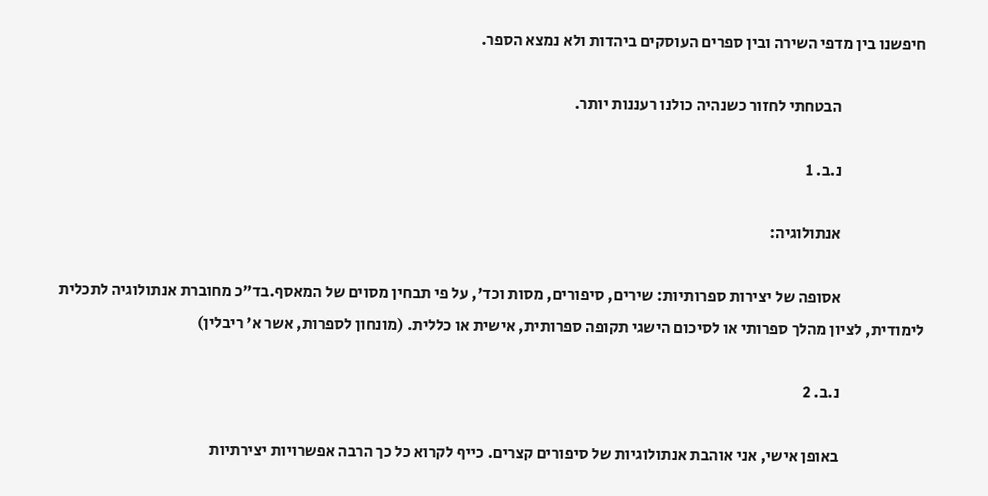חיפשנו בין מדפי השירה ובין ספרים העוסקים ביהדות ולא נמצא הספר.

                          הבטחתי לחזור כשנהיה כולנו רעננות יותר.

                          נ.ב. 1

                          אנתולוגיה:

                          אסופה של יצירות ספרותיות: שירים, סיפורים, מסות וכד', על פי תבחין מסוים של המאסף.בד"כ מחוברת אנתולוגיה לתכלית לימודית, לציון מהלך ספרותי או לסיכום הישגי תקופה ספרותית, אישית או כללית. (מונחון לספרות, אשר א' ריבלין)

                          נ.ב. 2

                          באופן אישי, אני אוהבת אנתולוגיות של סיפורים קצרים. כייף לקרוא כל כך הרבה אפשרויות יצירתיות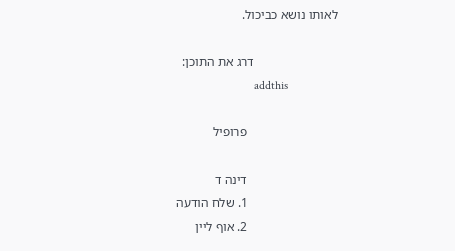לאותו נושא כביכול.

                          דרג את התוכן:
                          addthis

                            פרופיל

                            דינה ד
                            1. שלח הודעה
                            2. אוף ליין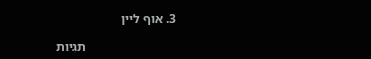3. אוף ליין

                            תגיות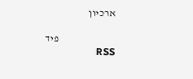ארכיון

                            פיד RSS